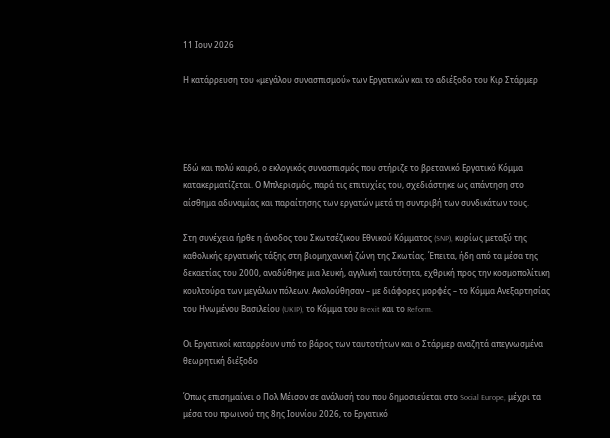11 Ιουν 2026

Η κατάρρευση του «μεγάλου συνασπισμού» των Εργατικών και το αδιέξοδο του Κιρ Στάρμερ




Εδώ και πολύ καιρό, ο εκλογικός συνασπισμός που στήριζε το βρετανικό Εργατικό Κόμμα κατακερματίζεται. Ο Μπλερισμός, παρά τις επιτυχίες του, σχεδιάστηκε ως απάντηση στο αίσθημα αδυναμίας και παραίτησης των εργατών μετά τη συντριβή των συνδικάτων τους.

Στη συνέχεια ήρθε η άνοδος του Σκωτσέζικου Εθνικού Κόμματος (SNP), κυρίως μεταξύ της καθολικής εργατικής τάξης στη βιομηχανική ζώνη της Σκωτίας. Έπειτα, ήδη από τα μέσα της δεκαετίας του 2000, αναδύθηκε μια λευκή, αγγλική ταυτότητα, εχθρική προς την κοσμοπολίτικη κουλτούρα των μεγάλων πόλεων. Ακολούθησαν – με διάφορες μορφές – το Κόμμα Ανεξαρτησίας του Ηνωμένου Βασιλείου (UKIP), το Κόμμα του Brexit και το Reform.

Οι Εργατικοί καταρρέουν υπό το βάρος των ταυτοτήτων και ο Στάρμερ αναζητά απεγνωσμένα θεωρητική διέξοδο

Όπως επισημαίνει ο Πολ Μέισον σε ανάλυσή του που δημοσιεύεται στο Social Europe, μέχρι τα μέσα του πρωινού της 8ης Ιουνίου 2026, το Εργατικό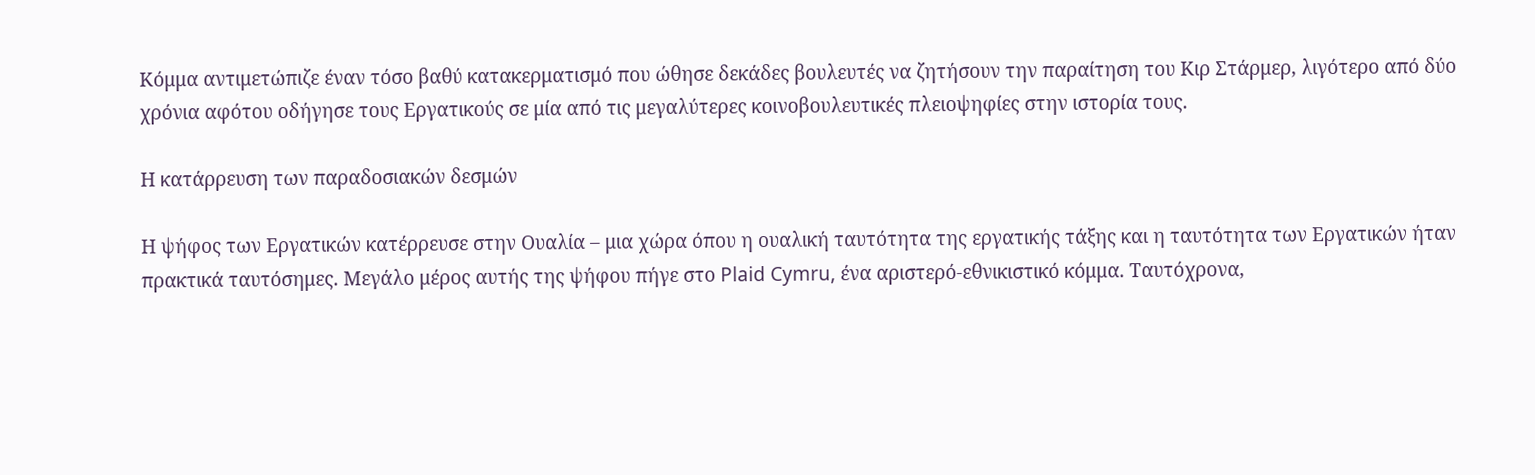Κόμμα αντιμετώπιζε έναν τόσο βαθύ κατακερματισμό που ώθησε δεκάδες βουλευτές να ζητήσουν την παραίτηση του Κιρ Στάρμερ, λιγότερο από δύο χρόνια αφότου οδήγησε τους Εργατικούς σε μία από τις μεγαλύτερες κοινοβουλευτικές πλειοψηφίες στην ιστορία τους.

Η κατάρρευση των παραδοσιακών δεσμών

Η ψήφος των Εργατικών κατέρρευσε στην Ουαλία – μια χώρα όπου η ουαλική ταυτότητα της εργατικής τάξης και η ταυτότητα των Εργατικών ήταν πρακτικά ταυτόσημες. Μεγάλο μέρος αυτής της ψήφου πήγε στο Plaid Cymru, ένα αριστερό-εθνικιστικό κόμμα. Ταυτόχρονα,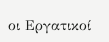οι Εργατικοί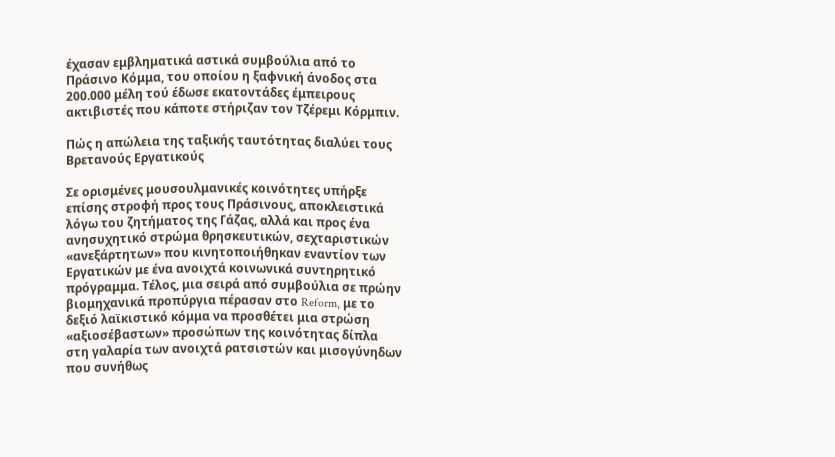έχασαν εμβληματικά αστικά συμβούλια από το Πράσινο Κόμμα, του οποίου η ξαφνική άνοδος στα 200.000 μέλη τού έδωσε εκατοντάδες έμπειρους ακτιβιστές που κάποτε στήριζαν τον Τζέρεμι Κόρμπιν.

Πώς η απώλεια της ταξικής ταυτότητας διαλύει τους Βρετανούς Εργατικούς

Σε ορισμένες μουσουλμανικές κοινότητες υπήρξε επίσης στροφή προς τους Πράσινους, αποκλειστικά λόγω του ζητήματος της Γάζας, αλλά και προς ένα ανησυχητικό στρώμα θρησκευτικών, σεχταριστικών «ανεξάρτητων» που κινητοποιήθηκαν εναντίον των Εργατικών με ένα ανοιχτά κοινωνικά συντηρητικό πρόγραμμα. Τέλος, μια σειρά από συμβούλια σε πρώην βιομηχανικά προπύργια πέρασαν στο Reform, με το δεξιό λαϊκιστικό κόμμα να προσθέτει μια στρώση «αξιοσέβαστων» προσώπων της κοινότητας δίπλα στη γαλαρία των ανοιχτά ρατσιστών και μισογύνηδων που συνήθως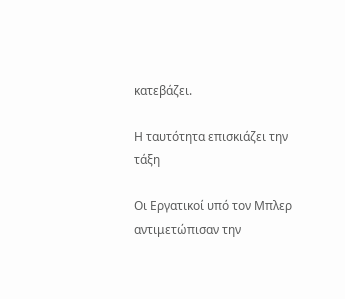κατεβάζει.

Η ταυτότητα επισκιάζει την τάξη

Οι Εργατικοί υπό τον Μπλερ αντιμετώπισαν την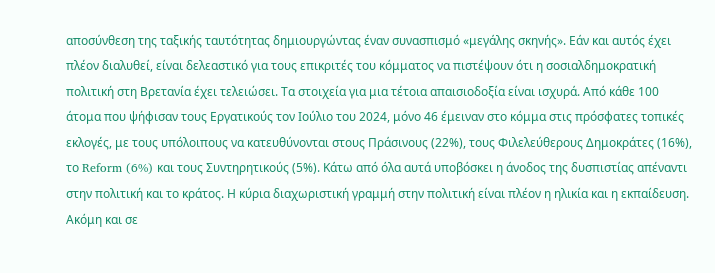αποσύνθεση της ταξικής ταυτότητας δημιουργώντας έναν συνασπισμό «μεγάλης σκηνής». Εάν και αυτός έχει πλέον διαλυθεί, είναι δελεαστικό για τους επικριτές του κόμματος να πιστέψουν ότι η σοσιαλδημοκρατική πολιτική στη Βρετανία έχει τελειώσει. Τα στοιχεία για μια τέτοια απαισιοδοξία είναι ισχυρά. Από κάθε 100 άτομα που ψήφισαν τους Εργατικούς τον Ιούλιο του 2024, μόνο 46 έμειναν στο κόμμα στις πρόσφατες τοπικές εκλογές, με τους υπόλοιπους να κατευθύνονται στους Πράσινους (22%), τους Φιλελεύθερους Δημοκράτες (16%), το Reform (6%) και τους Συντηρητικούς (5%). Κάτω από όλα αυτά υποβόσκει η άνοδος της δυσπιστίας απέναντι στην πολιτική και το κράτος. Η κύρια διαχωριστική γραμμή στην πολιτική είναι πλέον η ηλικία και η εκπαίδευση. Ακόμη και σε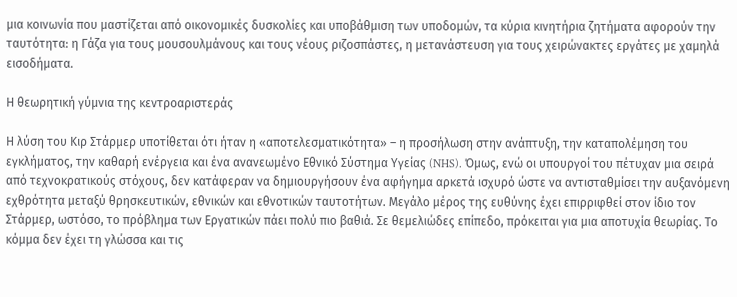μια κοινωνία που μαστίζεται από οικονομικές δυσκολίες και υποβάθμιση των υποδομών, τα κύρια κινητήρια ζητήματα αφορούν την ταυτότητα: η Γάζα για τους μουσουλμάνους και τους νέους ριζοσπάστες, η μετανάστευση για τους χειρώνακτες εργάτες με χαμηλά εισοδήματα.

Η θεωρητική γύμνια της κεντροαριστεράς

Η λύση του Κιρ Στάρμερ υποτίθεται ότι ήταν η «αποτελεσματικότητα» – η προσήλωση στην ανάπτυξη, την καταπολέμηση του εγκλήματος, την καθαρή ενέργεια και ένα ανανεωμένο Εθνικό Σύστημα Υγείας (NHS). Όμως, ενώ οι υπουργοί του πέτυχαν μια σειρά από τεχνοκρατικούς στόχους, δεν κατάφεραν να δημιουργήσουν ένα αφήγημα αρκετά ισχυρό ώστε να αντισταθμίσει την αυξανόμενη εχθρότητα μεταξύ θρησκευτικών, εθνικών και εθνοτικών ταυτοτήτων. Μεγάλο μέρος της ευθύνης έχει επιρριφθεί στον ίδιο τον Στάρμερ, ωστόσο, το πρόβλημα των Εργατικών πάει πολύ πιο βαθιά. Σε θεμελιώδες επίπεδο, πρόκειται για μια αποτυχία θεωρίας. Το κόμμα δεν έχει τη γλώσσα και τις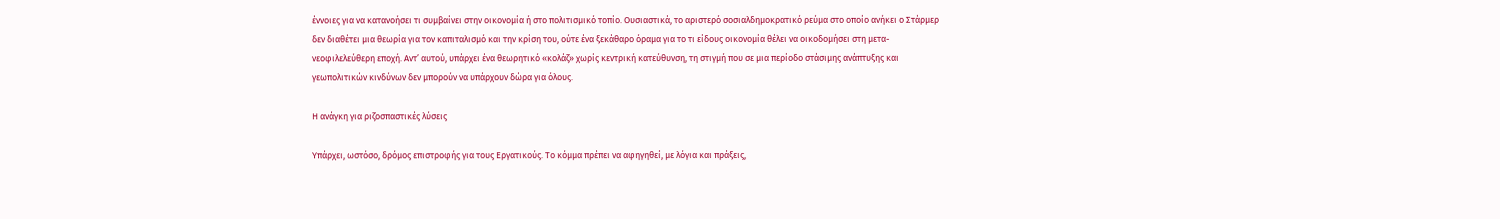έννοιες για να κατανοήσει τι συμβαίνει στην οικονομία ή στο πολιτισμικό τοπίο. Ουσιαστικά, το αριστερό σοσιαλδημοκρατικό ρεύμα στο οποίο ανήκει ο Στάρμερ δεν διαθέτει μια θεωρία για τον καπιταλισμό και την κρίση του, ούτε ένα ξεκάθαρο όραμα για το τι είδους οικονομία θέλει να οικοδομήσει στη μετα-νεοφιλελεύθερη εποχή. Αντ’ αυτού, υπάρχει ένα θεωρητικό «κολάζ» χωρίς κεντρική κατεύθυνση, τη στιγμή που σε μια περίοδο στάσιμης ανάπτυξης και γεωπολιτικών κινδύνων δεν μπορούν να υπάρχουν δώρα για όλους.

Η ανάγκη για ριζοσπαστικές λύσεις

Υπάρχει, ωστόσο, δρόμος επιστροφής για τους Εργατικούς. Το κόμμα πρέπει να αφηγηθεί, με λόγια και πράξεις,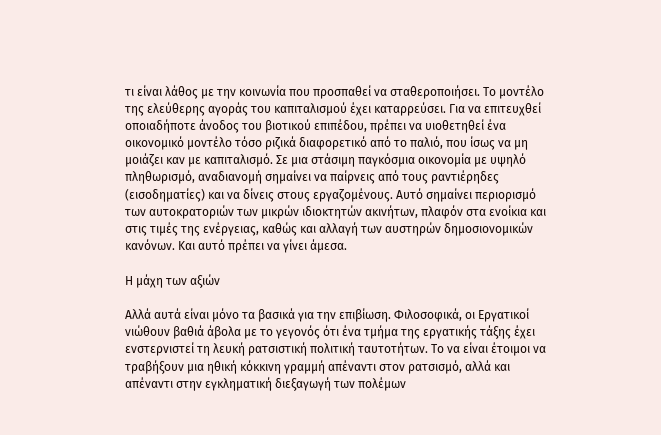τι είναι λάθος με την κοινωνία που προσπαθεί να σταθεροποιήσει. Το μοντέλο της ελεύθερης αγοράς του καπιταλισμού έχει καταρρεύσει. Για να επιτευχθεί οποιαδήποτε άνοδος του βιοτικού επιπέδου, πρέπει να υιοθετηθεί ένα οικονομικό μοντέλο τόσο ριζικά διαφορετικό από το παλιό, που ίσως να μη μοιάζει καν με καπιταλισμό. Σε μια στάσιμη παγκόσμια οικονομία με υψηλό πληθωρισμό, αναδιανομή σημαίνει να παίρνεις από τους ραντιέρηδες (εισοδηματίες) και να δίνεις στους εργαζομένους. Αυτό σημαίνει περιορισμό των αυτοκρατοριών των μικρών ιδιοκτητών ακινήτων, πλαφόν στα ενοίκια και στις τιμές της ενέργειας, καθώς και αλλαγή των αυστηρών δημοσιονομικών κανόνων. Και αυτό πρέπει να γίνει άμεσα.

Η μάχη των αξιών

Αλλά αυτά είναι μόνο τα βασικά για την επιβίωση. Φιλοσοφικά, οι Εργατικοί νιώθουν βαθιά άβολα με το γεγονός ότι ένα τμήμα της εργατικής τάξης έχει ενστερνιστεί τη λευκή ρατσιστική πολιτική ταυτοτήτων. Το να είναι έτοιμοι να τραβήξουν μια ηθική κόκκινη γραμμή απέναντι στον ρατσισμό, αλλά και απέναντι στην εγκληματική διεξαγωγή των πολέμων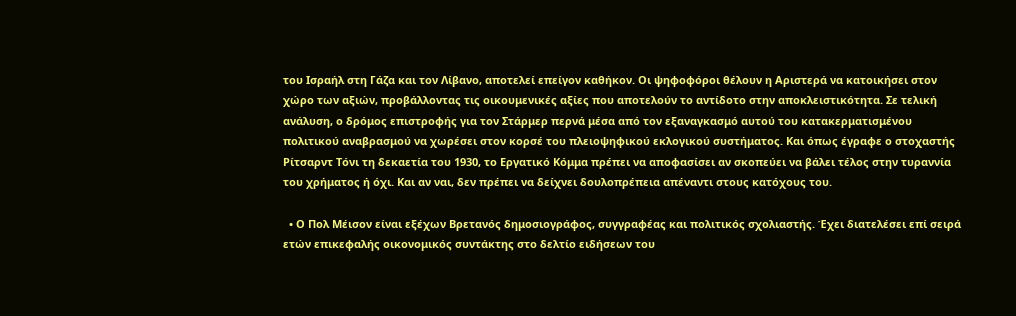του Ισραήλ στη Γάζα και τον Λίβανο, αποτελεί επείγον καθήκον. Οι ψηφοφόροι θέλουν η Αριστερά να κατοικήσει στον χώρο των αξιών, προβάλλοντας τις οικουμενικές αξίες που αποτελούν το αντίδοτο στην αποκλειστικότητα. Σε τελική ανάλυση, ο δρόμος επιστροφής για τον Στάρμερ περνά μέσα από τον εξαναγκασμό αυτού του κατακερματισμένου πολιτικού αναβρασμού να χωρέσει στον κορσέ του πλειοψηφικού εκλογικού συστήματος. Και όπως έγραφε ο στοχαστής Ρίτσαρντ Τόνι τη δεκαετία του 1930, το Εργατικό Κόμμα πρέπει να αποφασίσει αν σκοπεύει να βάλει τέλος στην τυραννία του χρήματος ή όχι. Και αν ναι, δεν πρέπει να δείχνει δουλοπρέπεια απέναντι στους κατόχους του.

  • Ο Πολ Μέισον είναι εξέχων Βρετανός δημοσιογράφος, συγγραφέας και πολιτικός σχολιαστής. Έχει διατελέσει επί σειρά ετών επικεφαλής οικονομικός συντάκτης στο δελτίο ειδήσεων του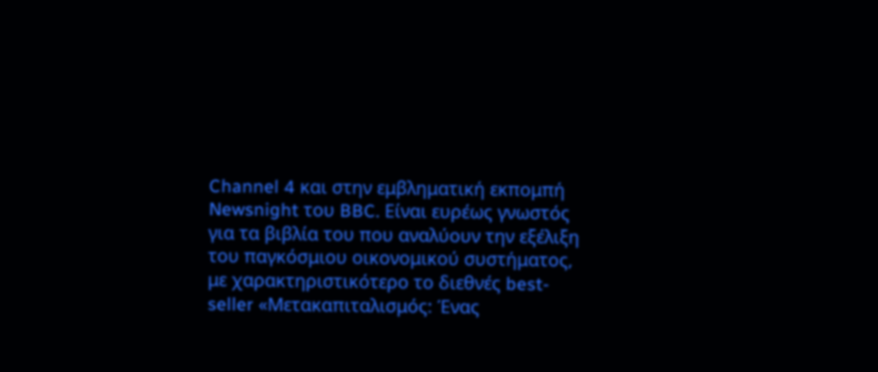Channel 4 και στην εμβληματική εκπομπή Newsnight του BBC. Είναι ευρέως γνωστός για τα βιβλία του που αναλύουν την εξέλιξη του παγκόσμιου οικονομικού συστήματος, με χαρακτηριστικότερο το διεθνές best-seller «Μετακαπιταλισμός: Ένας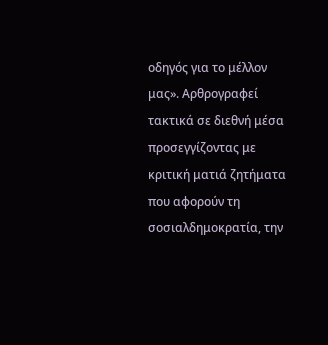οδηγός για το μέλλον μας». Αρθρογραφεί τακτικά σε διεθνή μέσα προσεγγίζοντας με κριτική ματιά ζητήματα που αφορούν τη σοσιαλδημοκρατία, την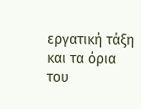εργατική τάξη και τα όρια του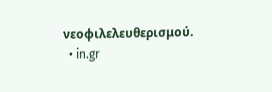νεοφιλελευθερισμού.
  • in.gr